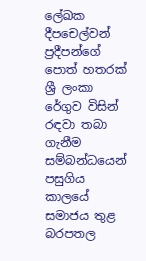ලේඛක දීපචෙල්වන් ප්‍රදීපන්ගේ පොත් හතරක් ශ්‍රී ලංකා රේගුව විසින් රඳවා තබා ගැනීම සම්බන්ධයෙන් පසුගිය කාලයේ සමාජය තුළ බරපතල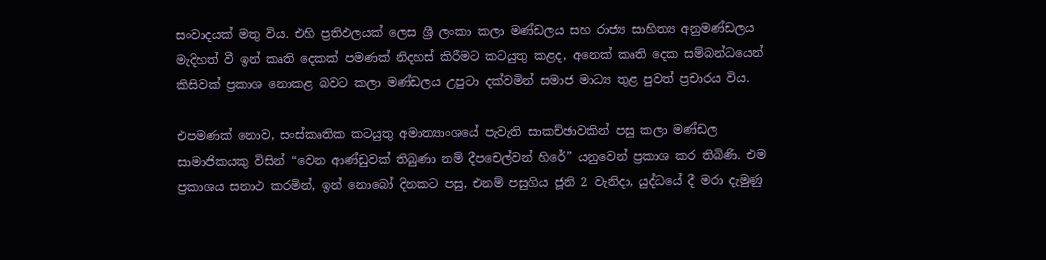සංවාදයක් මතු විය. එහි ප්‍රතිඵලයක් ලෙස ශ්‍රී ලංකා කලා මණ්ඩලය සහ රාජ්‍ය සාහිත්‍ය අනුමණ්ඩලය මැදිහත් වී ඉන් කෘති දෙකක් පමණක් නිදහස් කිරීමට කටයුතු කළද, අනෙක් කෘති දෙක සම්බන්ධයෙන් කිසිවක් ප්‍රකාශ නොකළ බවට කලා මණ්ඩලය උපුටා දක්වමින් සමාජ මාධ්‍ය තුළ පුවත් ප්‍රචාරය විය.

එපමණක් නොව, සංස්කෘතික කටයුතු අමාත්‍යාංශයේ පැවැති සාකච්ඡාවකින් පසු කලා මණ්ඩල සාමාජිකයකු විසින් “වෙන ආණ්ඩුවක් තිබුණා නම් දීපචෙල්වන් හිරේ” යනුවෙන් ප්‍රකාශ කර තිබිණි. එම ප්‍රකාශය සනාථ කරමින්, ඉන් නොබෝ දිනකට පසු, එනම් පසුගිය ජූනි 2 වැනිදා, යුද්ධයේ දී මරා දැමුණු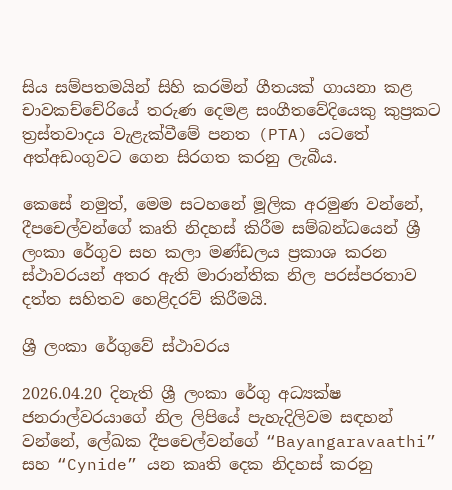සිය සම්පතමයින් සිහි කරමින් ගීතයක් ගායනා කළ චාවකච්චේරියේ තරුණ දෙමළ සංගීතවේදියෙකු කුප්‍රකට ත්‍රස්තවාදය වැළැක්වීමේ පනත (PTA) යටතේ අත්අඩංගුවට ගෙන සිරගත කරනු ලැබීය.

කෙසේ නමුත්, මෙම සටහනේ මූලික අරමුණ වන්නේ, දීපචෙල්වන්ගේ කෘති නිදහස් කිරීම සම්බන්ධයෙන් ශ්‍රී ලංකා රේගුව සහ කලා මණ්ඩලය ප්‍රකාශ කරන ස්ථාවරයන් අතර ඇති මාරාන්තික නිල පරස්පරතාව දත්ත සහිතව හෙළිදරව් කිරීමයි.

ශ්‍රී ලංකා රේගුවේ ස්ථාවරය

2026.04.20 දිනැති ශ්‍රී ලංකා රේගු අධ්‍යක්ෂ ජනරාල්වරයාගේ නිල ලිපියේ පැහැදිලිවම සඳහන් වන්නේ, ලේඛක දීපචෙල්වන්ගේ “Bayangaravaathi” සහ “Cynide” යන කෘති දෙක නිදහස් කරනු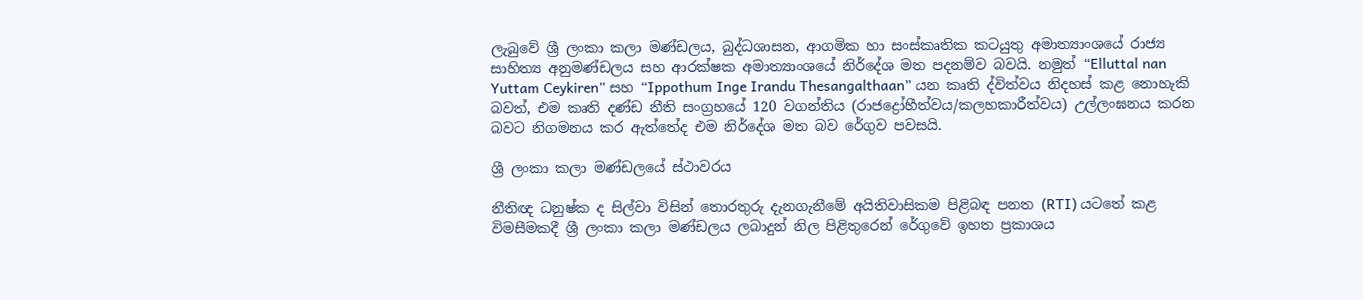ලැබුවේ ශ්‍රී ලංකා කලා මණ්ඩලය, බුද්ධශාසන, ආගමික හා සංස්කෘතික කටයුතු අමාත්‍යාංශයේ රාජ්‍ය සාහිත්‍ය අනුමණ්ඩලය සහ ආරක්ෂක අමාත්‍යාංශයේ නිර්දේශ මත පදනම්ව බවයි. නමුත් “Elluttal nan Yuttam Ceykiren” සහ “Ippothum Inge Irandu Thesangalthaan” යන කෘති ද්විත්වය නිදහස් කළ නොහැකි බවත්, එම කෘති දණ්ඩ නීති සංග්‍රහයේ 120 වගන්තිය (රාජද්‍රෝහීත්වය/කලහකාරීත්වය) උල්ලංඝනය කරන බවට නිගමනය කර ඇත්තේද එම නිර්දේශ මත බව රේගුව පවසයි.

ශ්‍රී ලංකා කලා මණ්ඩලයේ ස්ථාවරය

නීතිඥ ධනුෂ්ක ද සිල්වා විසින් තොරතුරු දැනගැනීමේ අයිතිවාසිකම පිළිබඳ පනත (RTI) යටතේ කළ විමසීමකදී ශ්‍රී ලංකා කලා මණ්ඩලය ලබාදුන් නිල පිළිතුරෙන් රේගුවේ ඉහත ප්‍රකාශය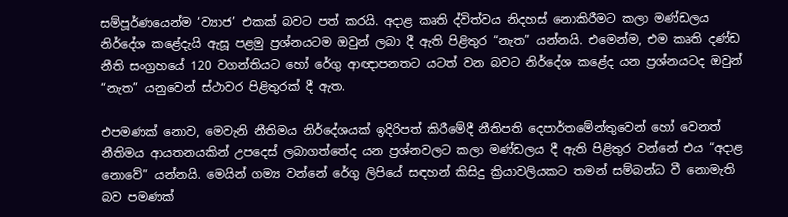සම්පූර්ණයෙන්ම ‘ව්‍යාජ’ එකක් බවට පත් කරයි. අදාළ කෘති ද්විත්වය නිදහස් නොකිරීමට කලා මණ්ඩලය නිර්දේශ කළේදැයි ඇසූ පළමු ප්‍රශ්නයටම ඔවුන් ලබා දී ඇති පිළිතුර “නැත” යන්නයි. එමෙන්ම, එම කෘති දණ්ඩ නීති සංග්‍රහයේ 120 වගන්තියට හෝ රේගු ආඥාපනතට යටත් වන බවට නිර්දේශ කළේද යන ප්‍රශ්නයටද ඔවුන් “නැත” යනුවෙන් ස්ථාවර පිළිතුරක් දී ඇත.

එපමණක් නොව, මෙවැනි නීතිමය නිර්දේශයක් ඉදිරිපත් කිරීමේදී නීතිපති දෙපාර්තමේන්තුවෙන් හෝ වෙනත් නීතිමය ආයතනයකින් උපදෙස් ලබාගත්තේද යන ප්‍රශ්නවලට කලා මණ්ඩලය දී ඇති පිළිතුර වන්නේ එය “අදාළ නොවේ” යන්නයි. මෙයින් ගම්‍ය වන්නේ රේගු ලිපියේ සඳහන් කිසිදු ක්‍රියාවලියකට තමන් සම්බන්ධ වී නොමැති බව පමණක්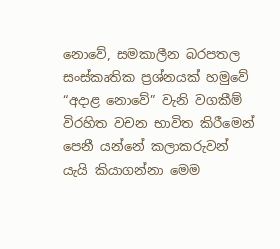නොවේ, සමකාලීන බරපතල සංස්කෘතික ප්‍රශ්නයක් හමුවේ “අදාළ නොවේ” වැනි වගකීම් විරහිත වචන භාවිත කිරීමෙන් පෙනී යන්නේ කලාකරුවන් යැයි කියාගන්නා මෙම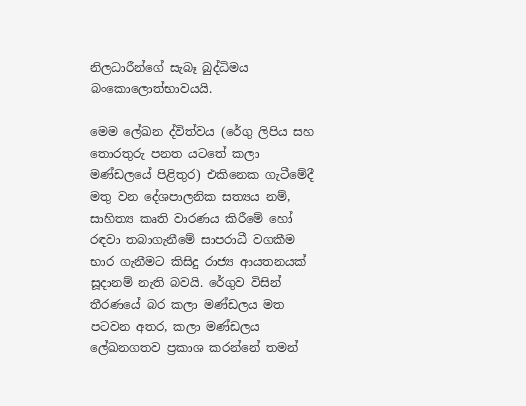නිලධාරීන්ගේ සැබෑ බුද්ධිමය බංකොලොත්භාවයයි.

මෙම ලේඛන ද්විත්වය (රේගු ලිපිය සහ තොරතුරු පනත යටතේ කලා මණ්ඩලයේ පිළිතුර) එකිනෙක ගැටීමේදී මතු වන දේශපාලනික සත්‍යය නම්, සාහිත්‍ය කෘති වාරණය කිරීමේ හෝ රඳවා තබාගැනීමේ සාපරාධී වගකීම භාර ගැනීමට කිසිදු රාජ්‍ය ආයතනයක් සූදානම් නැති බවයි. රේගුව විසින් තීරණයේ බර කලා මණ්ඩලය මත පටවන අතර, කලා මණ්ඩලය ලේඛනගතව ප්‍රකාශ කරන්නේ තමන්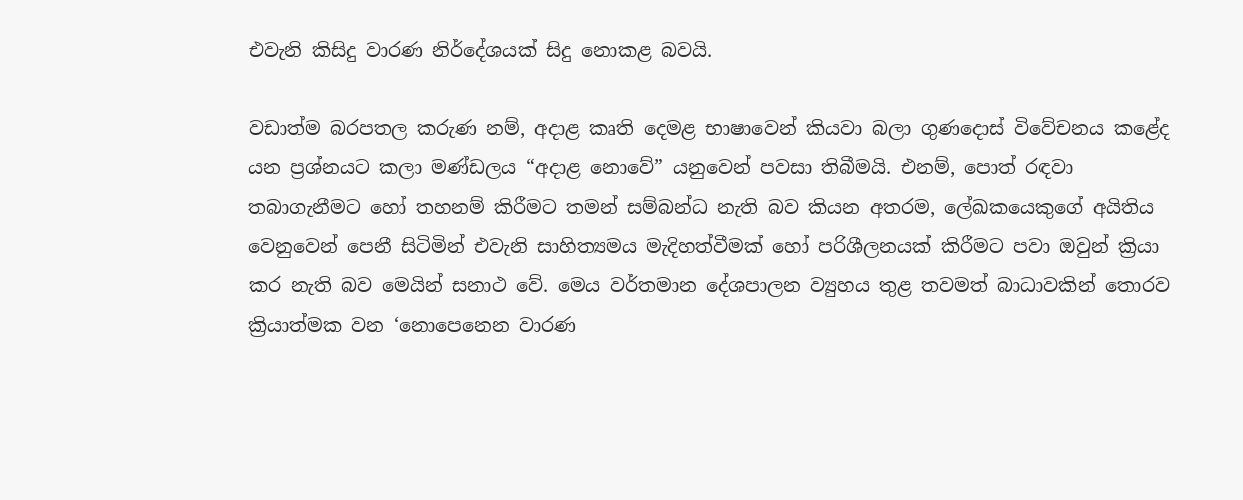එවැනි කිසිදු වාරණ නිර්දේශයක් සිදු නොකළ බවයි.

වඩාත්ම බරපතල කරුණ නම්, අදාළ කෘති දෙමළ භාෂාවෙන් කියවා බලා ගුණදොස් විවේචනය කළේද යන ප්‍රශ්නයට කලා මණ්ඩලය “අදාළ නොවේ” යනුවෙන් පවසා තිබීමයි. එනම්, පොත් රඳවා තබාගැනීමට හෝ තහනම් කිරීමට තමන් සම්බන්ධ නැති බව කියන අතරම, ලේඛකයෙකුගේ අයිතිය වෙනුවෙන් පෙනී සිටිමින් එවැනි සාහිත්‍යමය මැදිහත්වීමක් හෝ පරිශීලනයක් කිරීමට පවා ඔවුන් ක්‍රියා කර නැති බව මෙයින් සනාථ වේ. මෙය වර්තමාන දේශපාලන ව්‍යුහය තුළ තවමත් බාධාවකින් තොරව ක්‍රියාත්මක වන ‘නොපෙනෙන වාරණ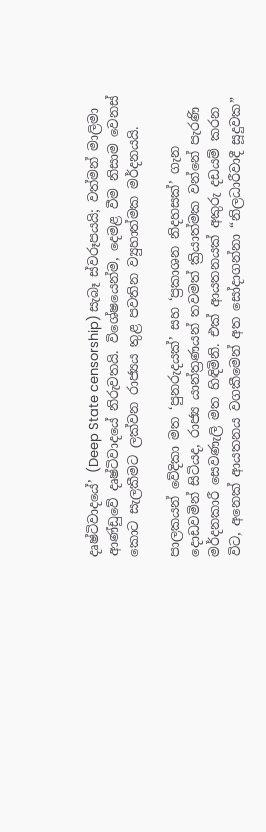දෘෂ්ටිවාදයේ’ (Deep State censorship) සැබෑ ස්වරූපයයි; වත්මන් මාලිමා ආණ්ඩුවේ දෘෂ්ටිවාදයේ නිරුවතයි. විශේෂයෙන්ම, දෙමළ වීම නිසාම වෙනස් කොට සැලකීමට ලක්වන රාජ්‍යය තුළ පවතින ව්‍යුහාත්මක මර්දනයයි.

පාලකයන් වේදිකා මත ‘පුනරුදයක්’ සහ ‘ප්‍රකාශන නිදහසක්’ ගැන දොඩවමින් සිටියද, රාජ්‍ය යාන්ත්‍රණයන් තවමත් ක්‍රියාත්මක වන්නේ පැරණි මර්දනකාරී සෙවණැලි මත හිඳිමිනි. එක් ආයතනයක් අකුරු දඩයම් කරන විට, අනෙක් ආයතනය වගකීමෙන් අත සෝදාගන්නා “නිලධාරීවාදී සූදුවක”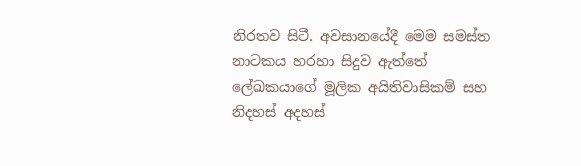නිරතව සිටී. අවසානයේදී මෙම සමස්ත නාටකය හරහා සිදුව ඇත්තේ ලේඛකයාගේ මූලික අයිතිවාසිකම් සහ නිදහස් අදහස්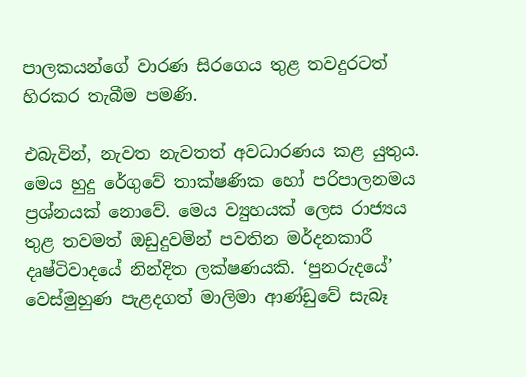පාලකයන්ගේ වාරණ සිරගෙය තුළ තවදුරටත් හිරකර තැබීම පමණි.

එබැවින්, නැවත නැවතත් අවධාරණය කළ යුතුය. මෙය හුදු රේගුවේ තාක්ෂණික හෝ පරිපාලනමය ප්‍රශ්නයක් නොවේ. මෙය ව්‍යුහයක් ලෙස රාජ්‍යය තුළ තවමත් ඔඩුදුවමින් පවතින මර්දනකාරී දෘෂ්ටිවාදයේ නින්දිත ලක්ෂණයකි. ‘පුනරුදයේ’ වෙස්මුහුණ පැළදගත් මාලිමා ආණ්ඩුවේ සැබෑ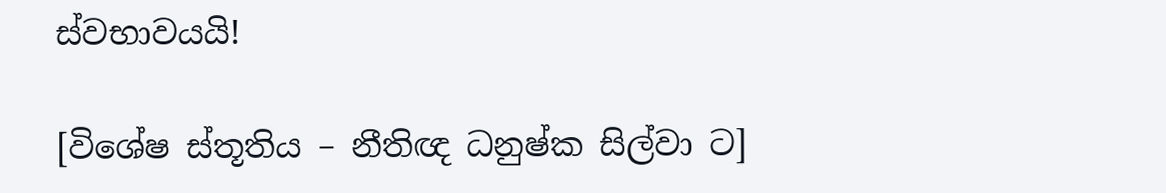ස්වභාවයයි!

[විශේෂ ස්තූතිය – නීතිඥ ධනුෂ්ක සිල්වා ට]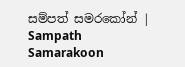සම්පත් සමරකෝන් | Sampath Samarakoon